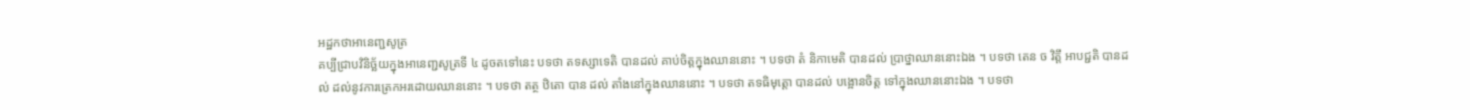អដ្ឋកថាអានេញ្ជសូត្រ
គប្បីជ្រាបវិនិច្ឆ័យក្នុងអានេញ្ជសូត្រទី ៤ ដូចតទៅនេះ បទថា តទស្សាទេតិ បានដល់ គាប់ចិត្តក្នុងឈាននោះ ។ បទថា តំ និកាមេតិ បានដល់ ប្រាថ្នាឈាននោះឯង ។ បទថា តេន ច វិត្តឹ អាបជ្ជតិ បានដល់ ដល់នូវការត្រេកអរដោយឈាននោះ ។ បទថា តត្ថ ឋិតោ បាន ដល់ តាំងនៅក្នុងឈាននោះ ។ បទថា តទធិមុត្តោ បានដល់ បង្អោនចិត្ត ទៅក្នុងឈាននោះឯង ។ បទថា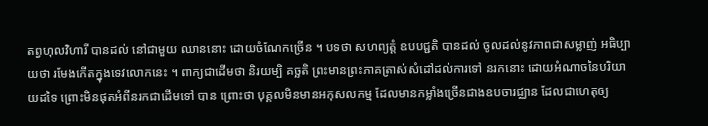តព្វហុលវិហារី បានដល់ នៅជាមួយ ឈាននោះ ដោយចំណែកច្រើន ។ បទថា សហព្យត្តំ ឧបបជ្ជតិ បានដល់ ចូលដល់នូវភាពជាសម្លាញ់ អធិប្បាយថា រមែងកើតក្នុងទេវលោកនេះ ។ ពាក្យជាដើមថា និរយម្បិ គច្ឆតិ ព្រះមានព្រះភាគត្រាស់សំដៅដល់ការទៅ នរកនោះ ដោយអំណាចនៃបរិយាយដទៃ ព្រោះមិនផុតអំពីនរកជាដើមទៅ បាន ព្រោះថា បុគ្គលមិនមានអកុសលកម្ម ដែលមានកម្លាំងច្រើនជាងឧបចារជ្ឈាន ដែលជាហេតុឲ្យ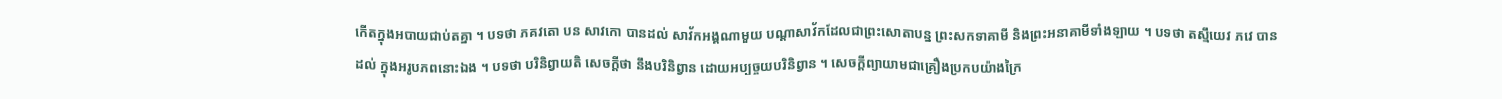កើតក្នុងអបាយជាប់តគ្នា ។ បទថា ភគវតោ បន សាវកោ បានដល់ សាវ័កអង្គណាមួយ បណ្តាសាវ័កដែលជាព្រះសោតាបន្ន ព្រះសកទាគាមី និងព្រះអនាគាមីទាំងឡាយ ។ បទថា តស្មឹយេវ ភវេ បាន ដល់ ក្នុងអរូបភពនោះឯង ។ បទថា បរិនិព្វាយតិ សេចក្តីថា នឹងបរិនិព្វាន ដោយអប្បច្ចយបរិនិព្វាន ។ សេចក្តីព្យាយាមជាគ្រឿងប្រកបយ៉ាងក្រៃ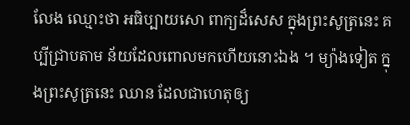លែង ឈ្មោះថា អធិប្បាយសោ ពាក្យដ៏សេស ក្នុងព្រះសូត្រនេះ គប្បីជ្រាបតាម ន័យដែលពោលមកហើយនោះឯង ។ ម្យ៉ាងទៀត ក្នុងព្រះសូត្រនេះ ឈាន ដែលជាហេតុឲ្យ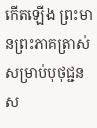កើតឡើង ព្រះមានព្រះភាគត្រាស់សម្រាប់បុថុជ្ជន ស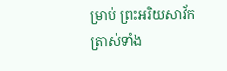ម្រាប់ ព្រះអរិយសាវ័ក ត្រាស់ទាំង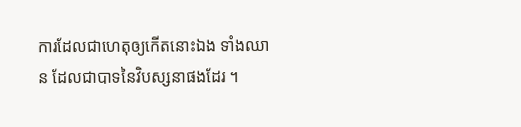ការដែលជាហេតុឲ្យកើតនោះឯង ទាំងឈាន ដែលជាបាទនៃវិបស្សនាផងដែរ ។